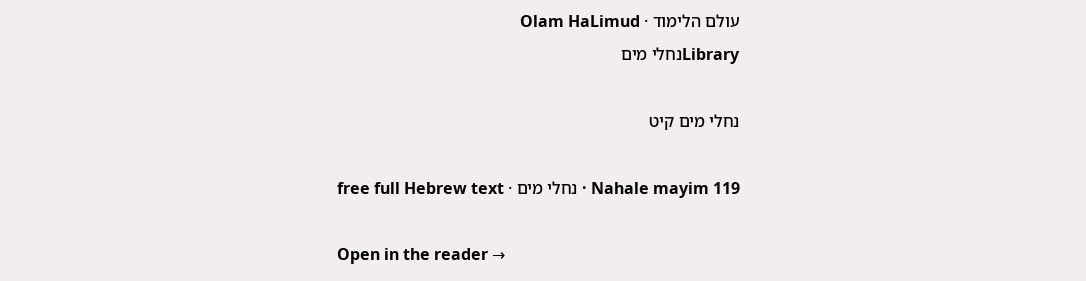עולם הלימוד · Olam HaLimud
Libraryנחלי מים

נחלי מים קיט

Nahale mayim 119 · נחלי מים · free full Hebrew text

Open in the reader →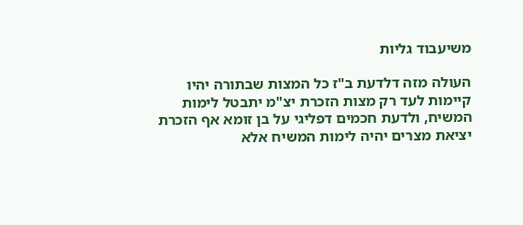משיעבוד גליות

העולה מזה דלדעת ב"ז כל המצות שבתורה יהיו קיימות לעד רק מצות הזכרת יצ"מ יתבטל לימות המשיח, ולדעת חכמים דפליגי על בן זומא אף הזכרת יציאת מצרים יהיה לימות המשיח אלא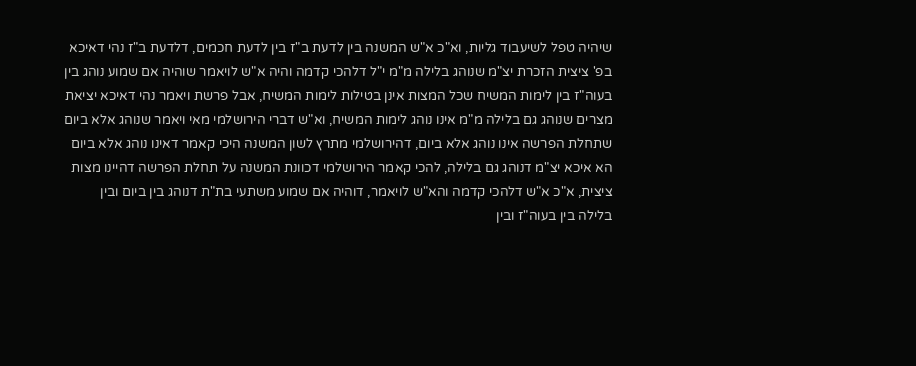שיהיה טפל לשיעבוד גליות, וא"כ א"ש המשנה בין לדעת ב"ז בין לדעת חכמים, דלדעת ב"ז נהי דאיכא בפ' ציצית הזכרת יצ"מ שנוהג בלילה מ"מ י"ל דלהכי קדמה והיה א"ש לויאמר שוהיה אם שמוע נוהג בין בעוה"ז בין לימות המשיח שכל המצות אינן בטילות לימות המשיח, אבל פרשת ויאמר נהי דאיכא יציאת מצרים שנוהג גם בלילה מ"מ אינו נוהג לימות המשיח, וא"ש דברי הירושלמי מאי ויאמר שנוהג אלא ביום שתחלת הפרשה אינו נוהג אלא ביום, דהירושלמי מתרץ לשון המשנה היכי קאמר דאינו נוהג אלא ביום הא איכא יצ"מ דנוהג גם בלילה, להכי קאמר הירושלמי דכוונת המשנה על תחלת הפרשה דהיינו מצות ציצית, א"כ א"ש דלהכי קדמה והא"ש לויאמר, דוהיה אם שמוע משתעי בת"ת דנוהג בין ביום ובין בלילה בין בעוה"ז ובין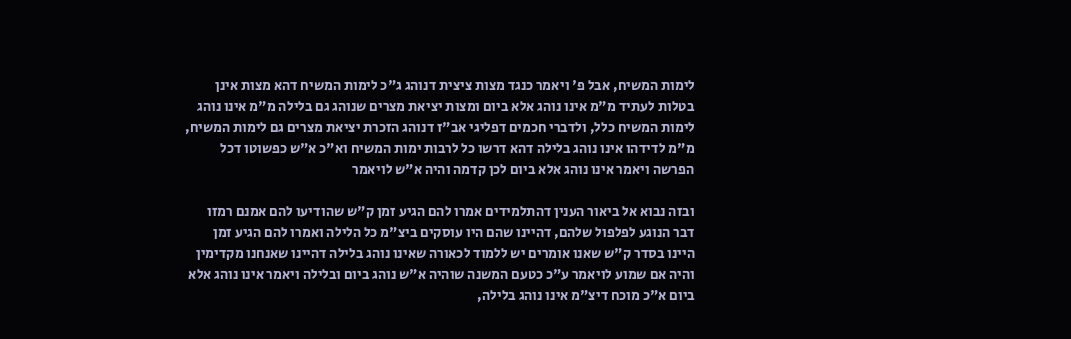לימות המשיח, אבל פ' ויאמר כנגד מצות ציצית דנוהג ג"כ לימות המשיח דהא מצות אינן בטלות לעתיד מ"מ אינו נוהג אלא ביום ומצות יציאת מצרים שנוהג גם בלילה מ"מ אינו נוהג לימות המשיח כלל, ולדברי חכמים דפליגי אב"ז דנוהג הזכרת יציאת מצרים גם לימות המשיח, מ"מ לדידהו אינו נוהג בלילה דהא דרשו כל לרבות ימות המשיח וא"כ א"ש כפשוטו דכל הפרשה ויאמר אינו נוהג אלא ביום לכן קדמה והיה א"ש לויאמר

ובזה נבוא אל ביאור הענין דהתלמידים אמרו להם הגיע זמן ק"ש שהודיעו להם אמנם רמזו דבר הנוגע לפלפול שלהם, דהיינו שהם היו עוסקים ביצ"מ כל הלילה ואמרו להם הגיע זמן היינו בסדר ק"ש שאנו אומרים יש ללמוד לכאורה שאינו נוהג בלילה דהיינו שאנחנו מקדימין והיה אם שמוע לויאמר ע"כ כטעם המשנה שוהיה א"ש נוהג ביום ובלילה ויאמר אינו נוהג אלא ביום א"כ מוכח דיצ"מ אינו נוהג בלילה,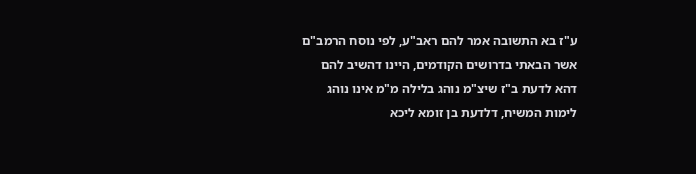ע"ז בא התשובה אמר להם ראב"ע, לפי נוסח הרמב"ם אשר הבאתי בדרושים הקודמים, היינו דהשיב להם דהא לדעת ב"ז שיצ"מ נוהג בלילה מ"מ אינו נוהג לימות המשיח, דלדעת בן זומא ליכא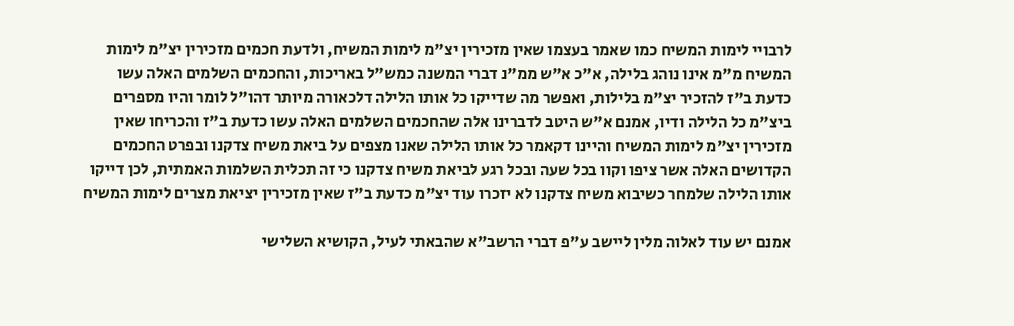לרבויי לימות המשיח כמו שאמר בעצמו שאין מזכירין יצ"מ לימות המשיח, ולדעת חכמים מזכירין יצ"מ לימות המשיח מ"מ אינו נוהג בלילה, א"כ א"ש ממ"נ דברי המשנה כמש"ל באריכות, והחכמים השלמים האלה עשו כדעת ב"ז להזכיר יצ"מ בלילות, ואפשר מה שדייקו כל אותו הלילה דלכאורה מיותר דהו"ל לומר והיו מספרים ביצ"מ כל הלילה ודיו, אמנם א"ש היטב לדברינו אלה שהחכמים השלמים האלה עשו כדעת ב"ז והכריחו שאין מזכירין יצ"מ לימות המשיח והיינו דקאמר כל אותו הלילה שאנו מצפים על ביאת משיח צדקנו ובפרט החכמים הקדושים האלה אשר ציפו וקוו בכל שעה ובכל רגע לביאת משיח צדקנו כי זה תכלית השלמות האמתית, לכן דייקו אותו הלילה שלמחר כשיבוא משיח צדקנו לא יזכרו עוד יצ"מ כדעת ב"ז שאין מזכירין יציאת מצרים לימות המשיח

אמנם יש עוד לאלוה מלין ליישב ע"פ דברי הרשב"א שהבאתי לעיל, הקושיא השלישי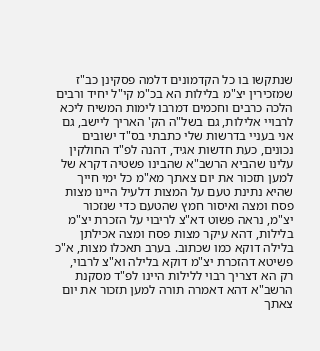שנתקשו בו כל הקדמונים דלמה פסקינן כב"ז שמזכירין יצ"מ בלילות הא בכ"מ קי"ל יחיד ורבים הלכה כרבים וחכמים דמרבו לימות המשיח ליכא לרבויי אלילות, גם בשל"ה הק' האריך ליישב, גם אני בעניי בדרשות שלי כתבתי בס"ד ישובים נכונים, כעת חדשות אגיד, דהנה לפ"ד החולקין עלינו שהביא הרשב"א שהבינו פשטיה דקרא של למען תזכור את יום צאתך מא"מ כל ימי חייך שהיא נתינת טעם על המצות דלעיל היינו מצות פסח ומצה ואיסור חמץ שהטעם כדי שנזכור יצ"מ, נראה פשוט דא"צ לריבוי על הזכרת יצ"מ בלילות, דהא עיקר מצות פסח ומצה אכילתן בלילה דוקא כמו שכתוב. בערב תאכלו מצות, א"כ פשיטא דהזכרת יצ"מ דוקא בלילה וא"צ לרבוי, רק הא דצריך רבוי ללילות היינו לפ"ד מסקנת הרשב"א דהא דאמרה תורה למען תזכור את יום צאתך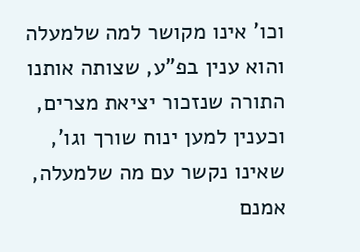וכו' אינו מקושר למה שלמעלה והוא ענין בפ"ע, שצותה אותנו התורה שנזכור יציאת מצרים, וכענין למען ינוח שורך וגו', שאינו נקשר עם מה שלמעלה, אמנם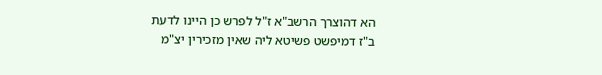הא דהוצרך הרשב"א ז"ל לפרש כן היינו לדעת ב"ז דמיפשט פשיטא ליה שאין מזכירין יצ"מ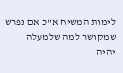לימות המשיח א"כ אם נפרש שמקושר למה שלמעלה יהיה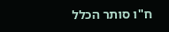ח"ו סותר הכלל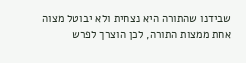שבידנו שהתורה היא נצחית ולא יבוטל מצוה אחת ממצות התורה, לכן הוצרך לפרש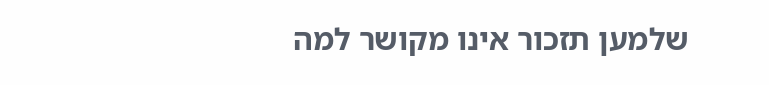שלמען תזכור אינו מקושר למה